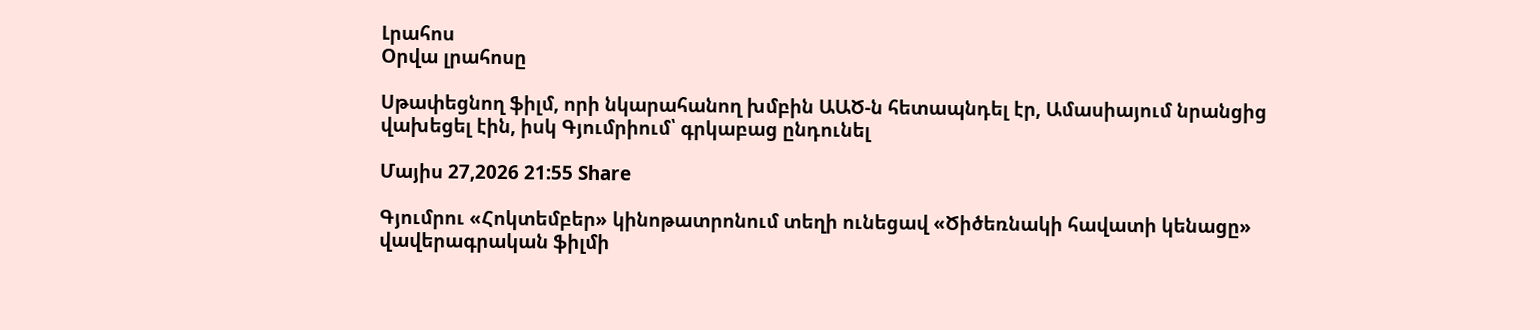Լրահոս
Օրվա լրահոսը

Սթափեցնող ֆիլմ, որի նկարահանող խմբին ԱԱԾ-ն հետապնդել էր, Ամասիայում նրանցից վախեցել էին, իսկ Գյումրիում՝ գրկաբաց ընդունել

Մայիս 27,2026 21:55 Share

Գյումրու «Հոկտեմբեր» կինոթատրոնում տեղի ունեցավ «Ծիծեռնակի հավատի կենացը» վավերագրական ֆիլմի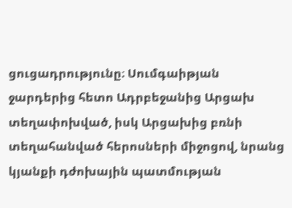ցուցադրությունը։ Սումգաիթյան ջարդերից հետո Ադրբեջանից Արցախ տեղափոխված, իսկ Արցախից բռնի տեղահանված հերոսների միջոցով, նրանց կյանքի դժոխային պատմության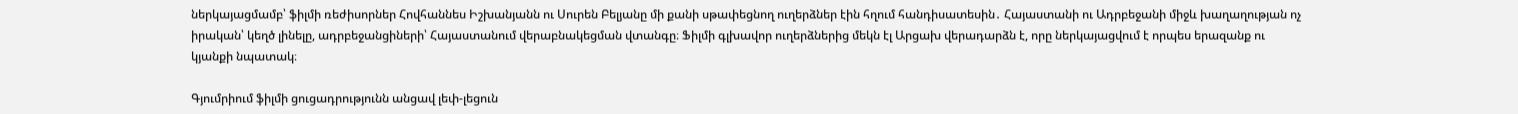ներկայացմամբ՝ ֆիլմի ռեժիսորներ Հովհաննես Իշխանյանն ու Սուրեն Բելյանը մի քանի սթափեցնող ուղերձներ էին հղում հանդիսատեսին․ Հայաստանի ու Ադրբեջանի միջև խաղաղության ոչ իրական՝ կեղծ լինելը, ադրբեջանցիների՝ Հայաստանում վերաբնակեցման վտանգը։ Ֆիլմի գլխավոր ուղերձներից մեկն էլ Արցախ վերադարձն է, որը ներկայացվում է որպես երազանք ու կյանքի նպատակ։

Գյումրիում ֆիլմի ցուցադրությունն անցավ լեփ-լեցուն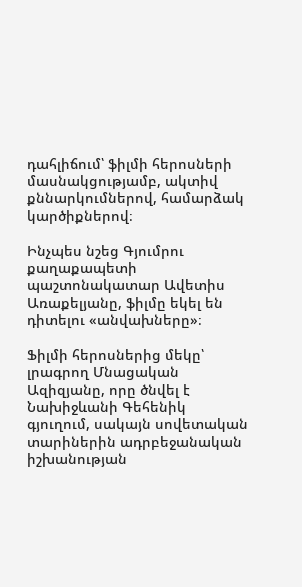դահլիճում՝ ֆիլմի հերոսների մասնակցությամբ, ակտիվ քննարկումներով, համարձակ կարծիքներով։

Ինչպես նշեց Գյումրու քաղաքապետի պաշտոնակատար Ավետիս Առաքելյանը, ֆիլմը եկել են դիտելու «անվախները»։

Ֆիլմի հերոսներից մեկը՝ լրագրող Մնացական Ազիզյանը, որը ծնվել է Նախիջևանի Գեհենիկ գյուղում, սակայն սովետական տարիներին ադրբեջանական իշխանության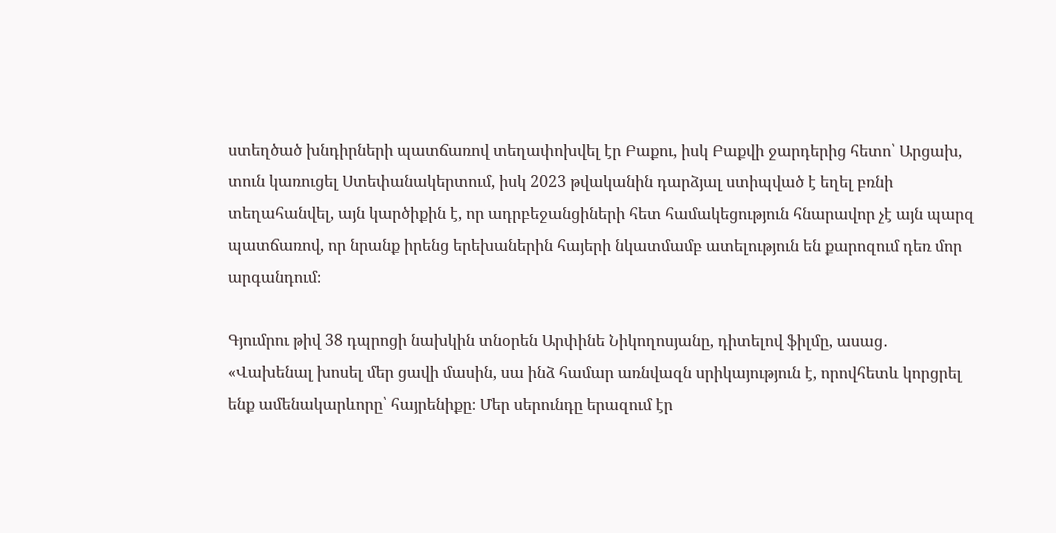ստեղծած խնդիրների պատճառով տեղափոխվել էր Բաքու, իսկ Բաքվի ջարդերից հետո՝ Արցախ, տուն կառուցել Ստեփանակերտում, իսկ 2023 թվականին դարձյալ ստիպված է եղել բռնի տեղահանվել, այն կարծիքին է, որ ադրբեջանցիների հետ համակեցություն հնարավոր չէ այն պարզ պատճառով, որ նրանք իրենց երեխաներին հայերի նկատմամբ ատելություն են քարոզում դեռ մոր արգանդում։

Գյումրու թիվ 38 դպրոցի նախկին տնօրեն Արփինե Նիկողոսյանը, դիտելով ֆիլմը, ասաց․ «Վախենալ խոսել մեր ցավի մասին, սա ինձ համար առնվազն սրիկայություն է, որովհետև կորցրել ենք ամենակարևորը՝ հայրենիքը։ Մեր սերունդը երազում էր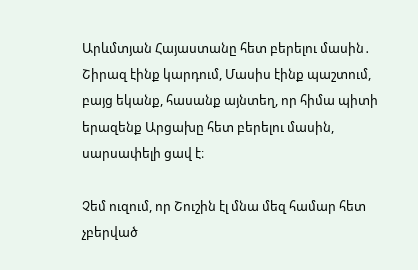Արևմտյան Հայաստանը հետ բերելու մասին․ Շիրազ էինք կարդում, Մասիս էինք պաշտում, բայց եկանք, հասանք այնտեղ, որ հիմա պիտի երազենք Արցախը հետ բերելու մասին, սարսափելի ցավ է։

Չեմ ուզում, որ Շուշին էլ մնա մեզ համար հետ չբերված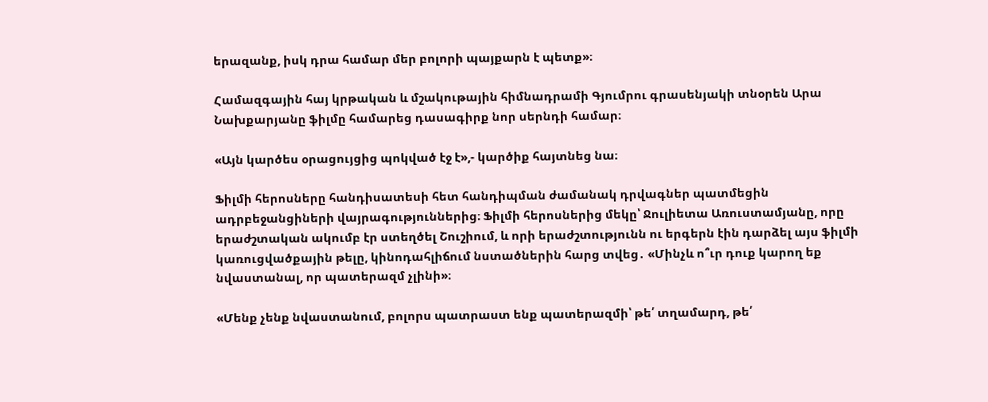երազանք, իսկ դրա համար մեր բոլորի պայքարն է պետք»։

Համազգային հայ կրթական և մշակութային հիմնադրամի Գյումրու գրասենյակի տնօրեն Արա Նախքարյանը ֆիլմը համարեց դասագիրք նոր սերնդի համար։

«Այն կարծես օրացույցից պոկված էջ է»,- կարծիք հայտնեց նա։

Ֆիլմի հերոսները հանդիսատեսի հետ հանդիպման ժամանակ դրվագներ պատմեցին ադրբեջանցիների վայրագություններից։ Ֆիլմի հերոսներից մեկը՝ Ջուլիետա Առուստամյանը, որը երաժշտական ակումբ էր ստեղծել Շուշիում, և որի երաժշտությունն ու երգերն էին դարձել այս ֆիլմի կառուցվածքային թելը, կինոդահլիճում նստածներին հարց տվեց․ «Մինչև ո՞ւր դուք կարող եք նվաստանալ, որ պատերազմ չլինի»։

«Մենք չենք նվաստանում, բոլորս պատրաստ ենք պատերազմի՝ թե՛ տղամարդ, թե՛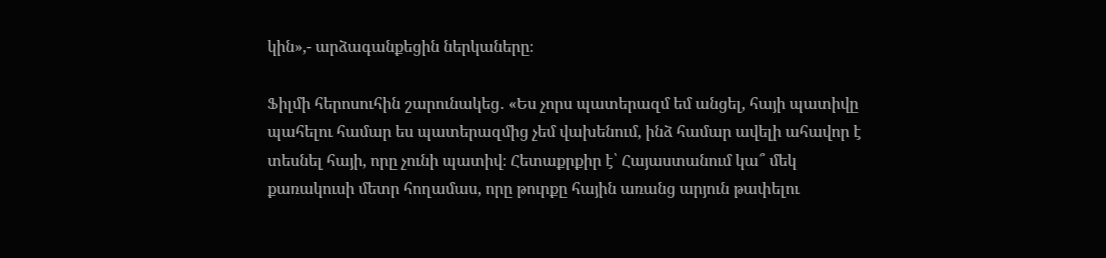կին»,- արձագանքեցին ներկաները։

Ֆիլմի հերոսուհին շարունակեց․ «Ես չորս պատերազմ եմ անցել, հայի պատիվը պահելու համար ես պատերազմից չեմ վախենում, ինձ համար ավելի ահավոր է տեսնել հայի, որը չունի պատիվ։ Հետաքրքիր է՝ Հայաստանում կա՞ մեկ քառակուսի մետր հողամաս, որը թուրքը հային առանց արյուն թափելու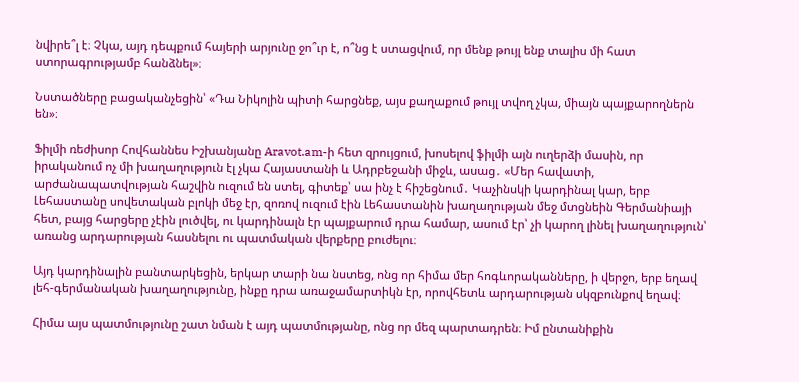նվիրե՞լ է։ Չկա, այդ դեպքում հայերի արյունը ջո՞ւր է, ո՞նց է ստացվում, որ մենք թույլ ենք տալիս մի հատ ստորագրությամբ հանձնել»։

Նստածները բացականչեցին՝ «Դա Նիկոլին պիտի հարցնեք, այս քաղաքում թույլ տվող չկա, միայն պայքարողներն են»։

Ֆիլմի ռեժիսոր Հովհաննես Իշխանյանը Aravot.am-ի հետ զրույցում, խոսելով ֆիլմի այն ուղերձի մասին, որ իրականում ոչ մի խաղաղություն էլ չկա Հայաստանի և Ադրբեջանի միջև, ասաց․ «Մեր հավատի, արժանապատվության հաշվին ուզում են ստել, գիտեք՝ սա ինչ է հիշեցնում․ Կաչինսկի կարդինալ կար, երբ Լեհաստանը սովետական բլոկի մեջ էր, զոռով ուզում էին Լեհաստանին խաղաղության մեջ մտցնեին Գերմանիայի հետ, բայց հարցերը չէին լուծվել, ու կարդինալն էր պայքարում դրա համար, ասում էր՝ չի կարող լինել խաղաղություն՝ առանց արդարության հասնելու ու պատմական վերքերը բուժելու։

Այդ կարդինալին բանտարկեցին, երկար տարի նա նստեց, ոնց որ հիմա մեր հոգևորականները, ի վերջո, երբ եղավ լեհ-գերմանական խաղաղությունը, ինքը դրա առաջամարտիկն էր, որովհետև արդարության սկզբունքով եղավ։

Հիմա այս պատմությունը շատ նման է այդ պատմությանը, ոնց որ մեզ պարտադրեն։ Իմ ընտանիքին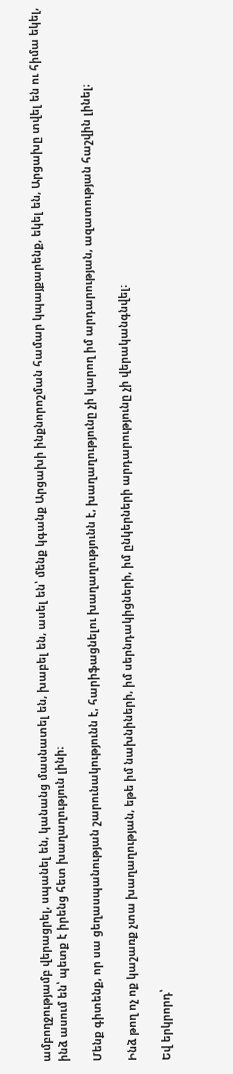ամբողջությամբ վերացրել, սպանել են, կանանց մասնատել են, խաբել են, ասել են՝ մենք կգանք Արցախի ինքնորոշման համար կպայքարենք, եկել են, Արցախը տվել են ու հիմա եկել, ինձ ասում են՝ պետք է իրենց հետ խաղաղություն լինի։

Մենք գիտենք, որ սա ցեղասպանության շարունակությունն է, հարիֆացնելու խաղաղությունն է, խաղաղությունը չի կարող իմ արդարության, ազատության հաշվին լինել։

Ինձ թող ոչ ոք կաշառք չտա խաղաղության, եթե իմ նախնիների, իմ սերնդակիցների, իմ ընկերների արդարությունը չի վերականգնվել։

Եվ երկրորդ՝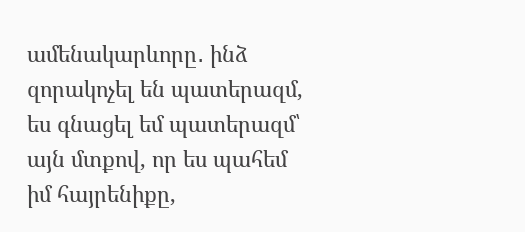ամենակարևորը․ ինձ զորակոչել են պատերազմ, ես գնացել եմ պատերազմ՝ այն մտքով, որ ես պահեմ իմ հայրենիքը,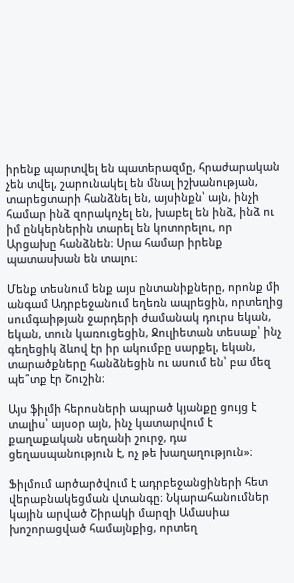իրենք պարտվել են պատերազմը, հրաժարական չեն տվել, շարունակել են մնալ իշխանության, տարեցտարի հանձնել են, այսինքն՝ այն, ինչի համար ինձ զորակոչել են, խաբել են ինձ, ինձ ու իմ ընկերներին տարել են կոտորելու, որ Արցախը հանձնեն։ Սրա համար իրենք պատասխան են տալու։

Մենք տեսնում ենք այս ընտանիքները, որոնք մի անգամ Ադրբեջանում եղեռն ապրեցին, որտեղից սումգաիթյան ջարդերի ժամանակ դուրս եկան, եկան, տուն կառուցեցին, Ջուլիետան տեսաք՝ ինչ գեղեցիկ ձևով էր իր ակումբը սարքել, եկան, տարածքները հանձնեցին ու ասում են՝ բա մեզ պե՞տք էր Շուշին։

Այս ֆիլմի հերոսների ապրած կյանքը ցույց է տալիս՝ այսօր այն, ինչ կատարվում է քաղաքական սեղանի շուրջ, դա ցեղասպանություն է, ոչ թե խաղաղություն»։

Ֆիլմում արծարծվում է ադրբեջանցիների հետ վերաբնակեցման վտանգը։ Նկարահանումներ կային արված Շիրակի մարզի Ամասիա խոշորացված համայնքից, որտեղ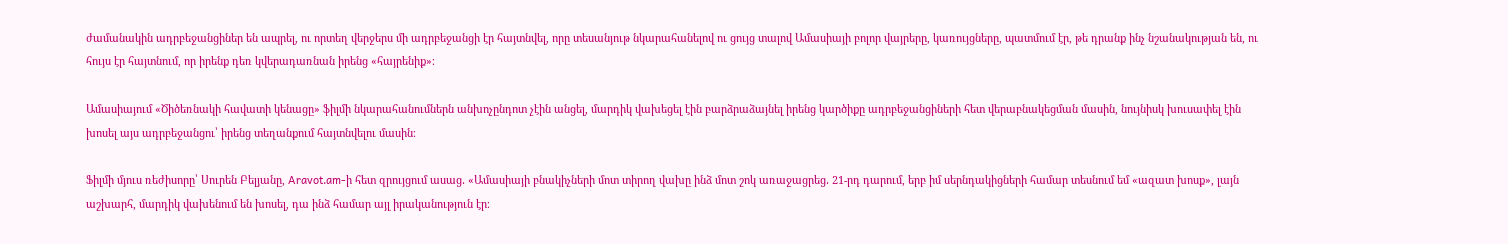ժամանակին ադրբեջանցիներ են ապրել, ու որտեղ վերջերս մի ադրբեջանցի էր հայտնվել, որը տեսանյութ նկարահանելով ու ցույց տալով Ամասիայի բոլոր վայրերը, կառույցները, պատմում էր, թե դրանք ինչ նշանակության են, ու հույս էր հայտնում, որ իրենք դեռ կվերադառնան իրենց «հայրենիք»։

Ամասիայում «Ծիծեռնակի հավատի կենացը» ֆիլմի նկարահանումներն անխոչընդոտ չէին անցել, մարդիկ վախեցել էին բարձրաձայնել իրենց կարծիքը ադրբեջանցիների հետ վերաբնակեցման մասին, նույնիսկ խուսափել էին խոսել այս ադրբեջանցու՝ իրենց տեղանքում հայտնվելու մասին։

Ֆիլմի մյուս ռեժիսորը՝ Սուրեն Բելյանը, Aravot.am-ի հետ զրույցում ասաց․ «Ամասիայի բնակիչների մոտ տիրող վախը ինձ մոտ շոկ առաջացրեց․ 21-րդ դարում, երբ իմ սերնդակիցների համար տեսնում եմ «ազատ խոսք», լայն աշխարհ, մարդիկ վախենում են խոսել, դա ինձ համար այլ իրականություն էր։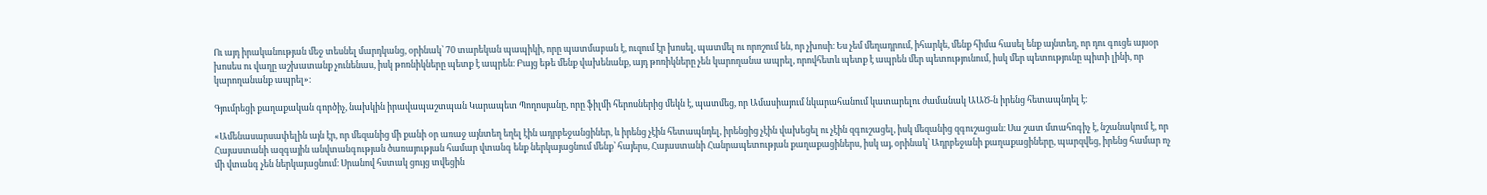Ու այդ իրականության մեջ տեսնել մարդկանց, օրինակ՝ 70 տարեկան պապիկի, որը պատմաբան է, ուզում էր խոսել, պատմել ու որոշում են, որ չխոսի։ Ես չեմ մեղադրում, իհարկե, մենք հիմա հասել ենք այնտեղ, որ դու գուցե այսօր խոսես ու վաղը աշխատանք չունենաս, իսկ թոռնիկները պետք է ապրեն։ Բայց եթե մենք վախենանք, այդ թոռիկները չեն կարողանա ապրել, որովհետև պետք է ապրեն մեր պետությունում, իսկ մեր պետությունը պիտի լինի, որ կարողանանք ապրել»։

Գյումրեցի քաղաքական գործիչ, նախկին իրավապաշտպան Կարապետ Պողոսյանը, որը ֆիլմի հերոսներից մեկն է, պատմեց, որ Ամասիայում նկարահանում կատարելու ժամանակ ԱԱԾ-ն իրենց հետապնդել է։

«Ամենասարսափելին այն էր, որ մեզանից մի քանի օր առաջ այնտեղ եղել էին ադրբեջանցիներ, և իրենց չէին հետապնդել, իրենցից չէին վախեցել ու չէին զգուշացել, իսկ մեզանից զգուշացան։ Սա շատ մտահոգիչ է, նշանակում է, որ Հայաստանի ազգային անվտանգության ծառայության համար վտանգ ենք ներկայացնում մենք՝ հայերս, Հայաստանի Հանրապետության քաղաքացիներս, իսկ այ, օրինակ՝ Ադրբեջանի քաղաքացիները, պարզվեց, իրենց համար ոչ մի վտանգ չեն ներկայացնում։ Սրանով հստակ ցույց տվեցին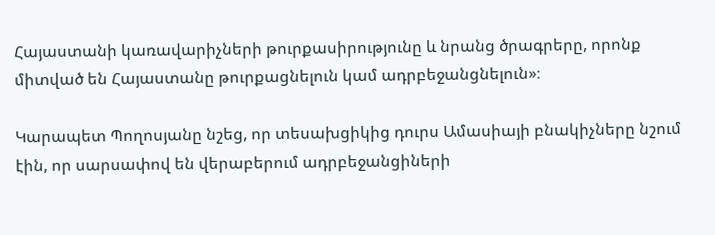Հայաստանի կառավարիչների թուրքասիրությունը և նրանց ծրագրերը, որոնք միտված են Հայաստանը թուրքացնելուն կամ ադրբեջանցնելուն»։

Կարապետ Պողոսյանը նշեց, որ տեսախցիկից դուրս Ամասիայի բնակիչները նշում էին, որ սարսափով են վերաբերում ադրբեջանցիների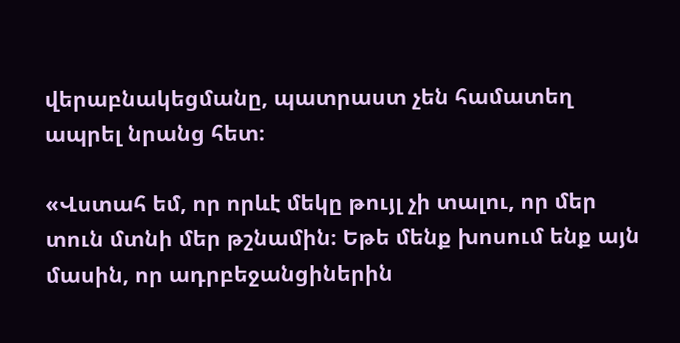վերաբնակեցմանը, պատրաստ չեն համատեղ ապրել նրանց հետ։

«Վստահ եմ, որ որևէ մեկը թույլ չի տալու, որ մեր տուն մտնի մեր թշնամին։ Եթե մենք խոսում ենք այն մասին, որ ադրբեջանցիներին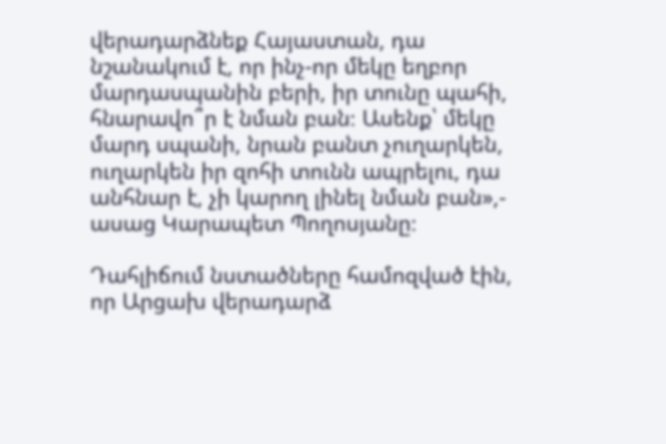վերադարձնեք Հայաստան, դա նշանակում է, որ ինչ-որ մեկը եղբոր մարդասպանին բերի, իր տունը պահի, հնարավո՞ր է նման բան։ Ասենք՝ մեկը մարդ սպանի, նրան բանտ չուղարկեն, ուղարկեն իր զոհի տունն ապրելու, դա անհնար է, չի կարող լինել նման բան»,- ասաց Կարապետ Պողոսյանը։

Դահլիճում նստածները համոզված էին, որ Արցախ վերադարձ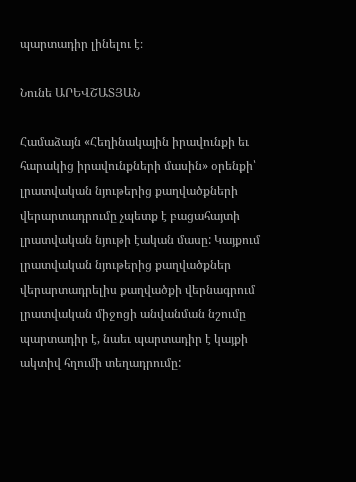պարտադիր լինելու է։

Նունե ԱՐԵՎՇԱՏՅԱՆ

Համաձայն «Հեղինակային իրավունքի եւ հարակից իրավունքների մասին» օրենքի՝ լրատվական նյութերից քաղվածքների վերարտադրումը չպետք է բացահայտի լրատվական նյութի էական մասը: Կայքում լրատվական նյութերից քաղվածքներ վերարտադրելիս քաղվածքի վերնագրում լրատվական միջոցի անվանման նշումը պարտադիր է, նաեւ պարտադիր է կայքի ակտիվ հղումի տեղադրումը: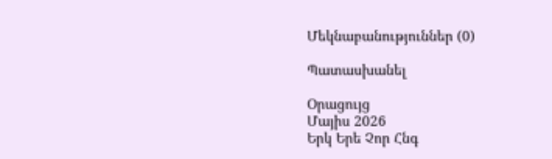Մեկնաբանություններ (0)

Պատասխանել

Օրացույց
Մայիս 2026
Երկ Երե Չոր Հնգ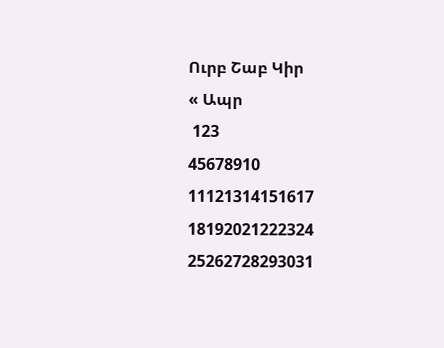Ուրբ Շաբ Կիր
« Ապր
 123
45678910
11121314151617
18192021222324
25262728293031